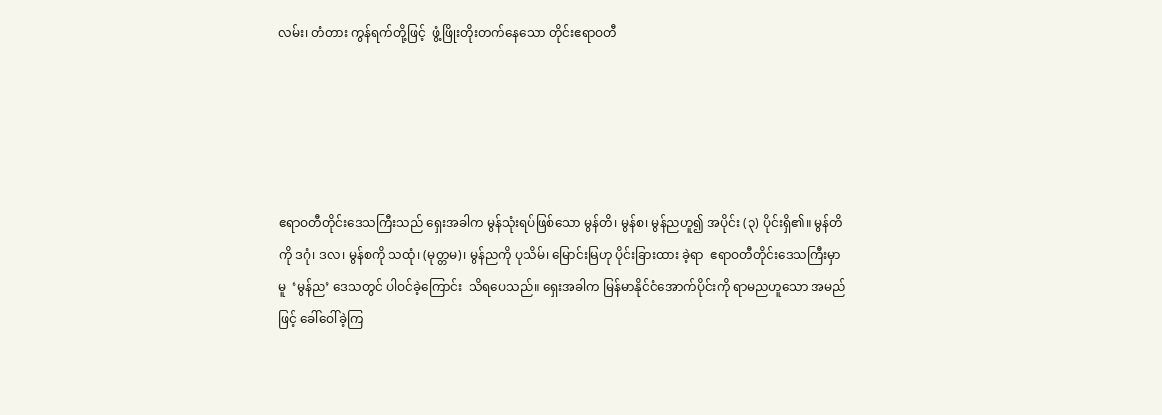လမ်း၊ တံတား ကွန်ရက်တို့ဖြင့်  ဖွံ့ဖြိုးတိုးတက်နေသော တိုင်းဧရာဝတီ





ဧရာဝတီတိုင်းဒေသကြီးသည် ရှေးအခါက မွန်သုံးရပ်ဖြစ်သော မွန်တိ၊ မွန်စ၊ မွန်ညဟူ၍ အပိုင်း (၃) ပိုင်းရှိ၏။ မွန်တိကို ဒဂုံ၊ ဒလ၊ မွန်စကို သထုံ၊ (မုတ္တမ)၊ မွန်ညကို ပုသိမ်၊ မြောင်းမြဟု ပိုင်းခြားထား ခဲ့ရာ  ဧရာဝတီတိုင်းဒေသကြီးမှာမူ  ‘မွန်ည’ ဒေသတွင် ပါဝင်ခဲ့ကြောင်း  သိရပေသည်။ ရှေးအခါက မြန်မာနိုင်ငံအောက်ပိုင်းကို ရာမညဟူသော အမည်ဖြင့် ခေါ်ဝေါ်ခဲ့ကြ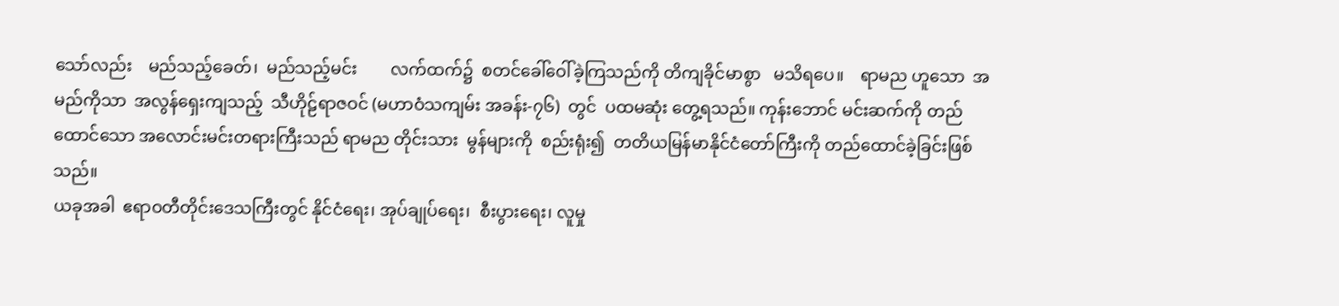သော်လည်း    မည်သည့်ခေတ်၊  မည်သည့်မင်း        လက်ထက်၌  စတင်ခေါ်ဝေါ်ခဲ့ကြသည်ကို တိကျခိုင်မာစွာ   မသိရပေ။    ရာမည ဟူသော  အမည်ကိုသာ  အလွန်ရှေးကျသည့်  သီဟိုဠ်ရာဇဝင် (မဟာဝံသကျမ်း အခန်း-၇၆)  တွင်  ပထမဆုံး တွေ့ရသည်။ ကုန်းဘောင် မင်းဆက်ကို တည်ထောင်သော အလောင်းမင်းတရားကြီးသည် ရာမည တိုင်းသား  မွန်များကို  စည်းရုံး၍  တတိယမြန်မာနိုင်ငံတော်ကြီးကို တည်ထောင်ခဲ့ခြင်းဖြစ်သည်။
ယခုအခါ  ဧရာဝတီတိုင်းဒေသကြီးတွင် နိုင်ငံရေး၊ အုပ်ချုပ်ရေး၊  စီးပွားရေး၊ လူမှု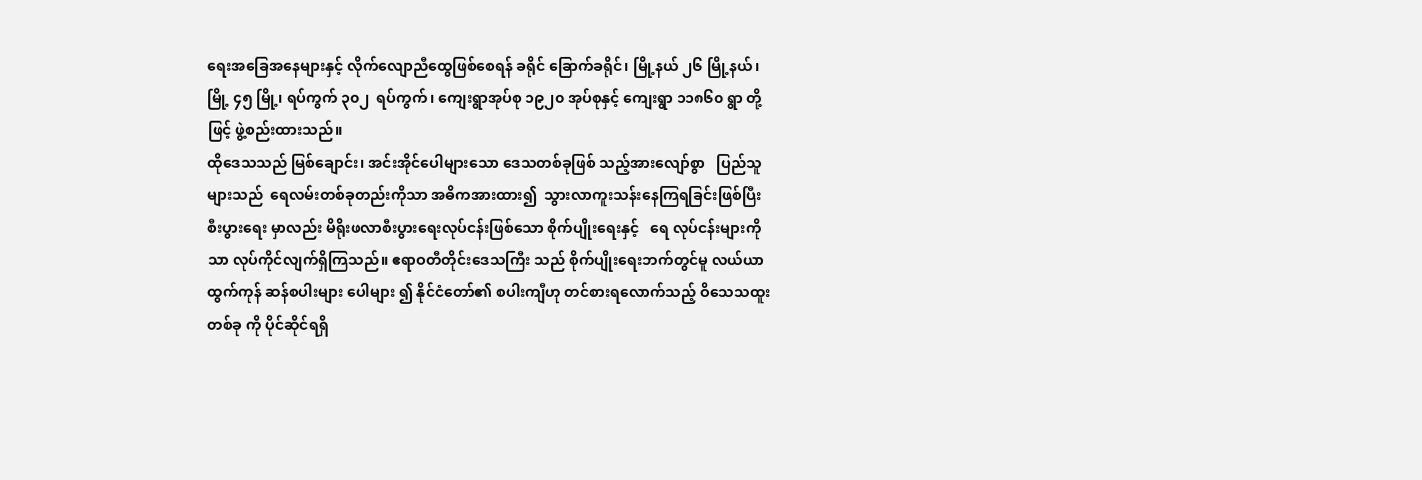ရေးအခြေအနေများနှင့် လိုက်လျောညီထွေဖြစ်စေရန် ခရိုင် ခြောက်ခရိုင်၊ မြို့နယ် ၂၆ မြို့နယ်၊ မြို့ ၄၅ မြို့၊ ရပ်ကွက် ၃၀၂  ရပ်ကွက်၊ ကျေးရွာအုပ်စု ၁၉၂၀ အုပ်စုနှင့် ကျေးရွာ ၁၁၈၆၀ ရွာ တို့ဖြင့် ဖွဲ့စည်းထားသည်။
ထိုဒေသသည် မြစ်ချောင်း၊ အင်းအိုင်ပေါများသော ဒေသတစ်ခုဖြစ် သည့်အားလျော်စွာ   ပြည်သူများသည်  ရေလမ်းတစ်ခုတည်းကိုသာ အဓိကအားထား၍  သွားလာကူးသန်းနေကြရခြင်းဖြစ်ပြီး  စီးပွားရေး မှာလည်း မိရိုးဖလာစီးပွားရေးလုပ်ငန်းဖြစ်သော စိုက်ပျိုးရေးနှင့်   ရေ လုပ်ငန်းများကိုသာ လုပ်ကိုင်လျက်ရှိကြသည်။ ဧရာဝတီတိုင်းဒေသကြီး သည် စိုက်ပျိုးရေးဘက်တွင်မူ လယ်ယာထွက်ကုန် ဆန်စပါးများ ပေါများ ၍ နိုင်ငံတော်၏ စပါးကျီဟု တင်စားရလောက်သည့် ဝိသေသထူးတစ်ခု ကို ပိုင်ဆိုင်ရရှိ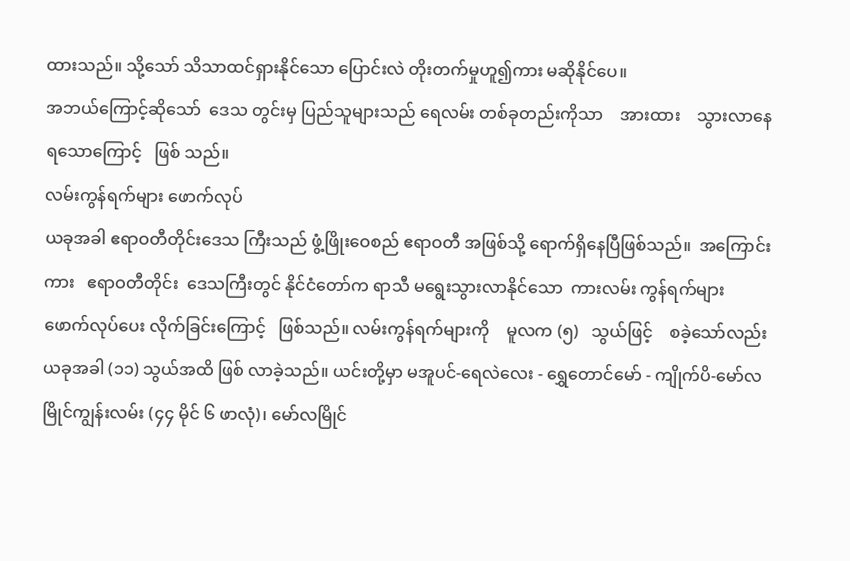ထားသည်။ သို့သော် သိသာထင်ရှားနိုင်သော ပြောင်းလဲ တိုးတက်မှုဟူ၍ကား မဆိုနိုင်ပေ။
အဘယ်ကြောင့်ဆိုသော်  ဒေသ တွင်းမှ ပြည်သူများသည် ရေလမ်း တစ်ခုတည်းကိုသာ    အားထား    သွားလာနေရသောကြောင့်   ဖြစ် သည်။
လမ်းကွန်ရက်များ ဖောက်လုပ်
ယခုအခါ ဧရာဝတီတိုင်းဒေသ ကြီးသည် ဖွံ့ဖြိုးဝေစည် ဧရာဝတီ အဖြစ်သို့ ရောက်ရှိနေပြီဖြစ်သည်။  အကြောင်းကား   ဧရာဝတီတိုင်း  ဒေသကြီးတွင် နိုင်ငံတော်က ရာသီ မရွေးသွားလာနိုင်သော  ကားလမ်း ကွန်ရက်များ   ဖောက်လုပ်ပေး လိုက်ခြင်းကြောင့်   ဖြစ်သည်။ လမ်းကွန်ရက်များကို    မူလက (၅)   သွယ်ဖြင့်    စခဲ့သော်လည်း ယခုအခါ (၁၁) သွယ်အထိ ဖြစ် လာခဲ့သည်။ ယင်းတို့မှာ မအူပင်-ရေလဲလေး - ရွှေတောင်မော် - ကျိုက်ပိ-မော်လမြိုင်ကျွန်းလမ်း (၄၄ မိုင် ၆ ဖာလုံ)၊ မော်လမြိုင်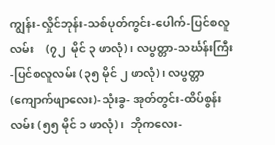ကျွန်း-လှိုင်ဘုန်း-သစ်ပုတ်ကွင်း-ပေါက်-ပြင်စလူလမ်း    (၇၂  မိုင် ၃ ဖာလုံ)၊ လပွတ္တာ-သင်္ဃန်းကြီး-ပြင်စလူလမ်း (၃၅ မိုင် ၂ ဖာလုံ)၊ လပွတ္တာ(ကျောက်ဖျာလေး)-သုံးခွ- အုတ်တွင်း-ထိပ်စွန်းလမ်း (၅၅ မိုင် ၁ ဖာလုံ)၊  ဘိုကလေး-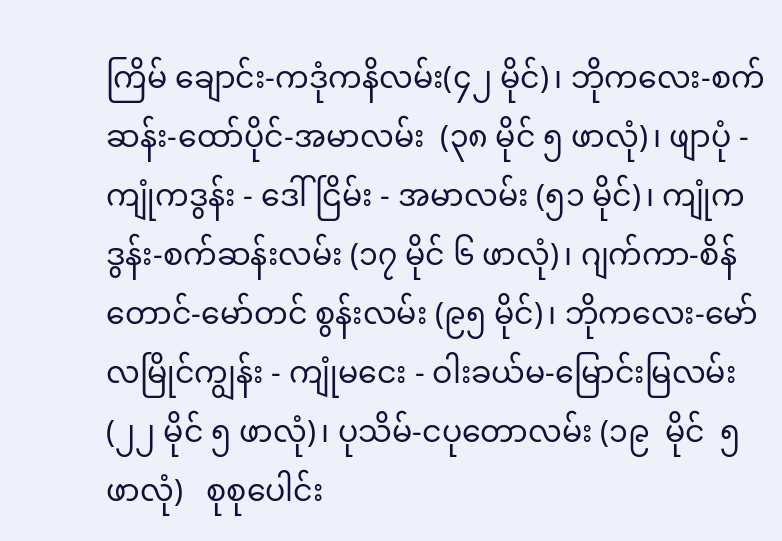ကြိမ် ချောင်း-ကဒုံကနိလမ်း(၄၂ မိုင်)၊ ဘိုကလေး-စက်ဆန်း-ထော်ပိုင်-အမာလမ်း  (၃၈ မိုင် ၅ ဖာလုံ)၊ ဖျာပုံ - ကျုံကဒွန်း - ဒေါ်ငြိမ်း - အမာလမ်း (၅၁ မိုင်)၊ ကျုံကဒွန်း-စက်ဆန်းလမ်း (၁၇ မိုင် ၆ ဖာလုံ)၊ ဂျက်ကာ-စိန်တောင်-မော်တင် စွန်းလမ်း (၉၅ မိုင်)၊ ဘိုကလေး-မော်လမြိုင်ကျွန်း - ကျုံမငေး - ဝါးခယ်မ-မြောင်းမြလမ်း (၂၂ မိုင် ၅ ဖာလုံ)၊ ပုသိမ်-ငပုတောလမ်း (၁၉  မိုင်  ၅  ဖာလုံ)   စုစုပေါင်း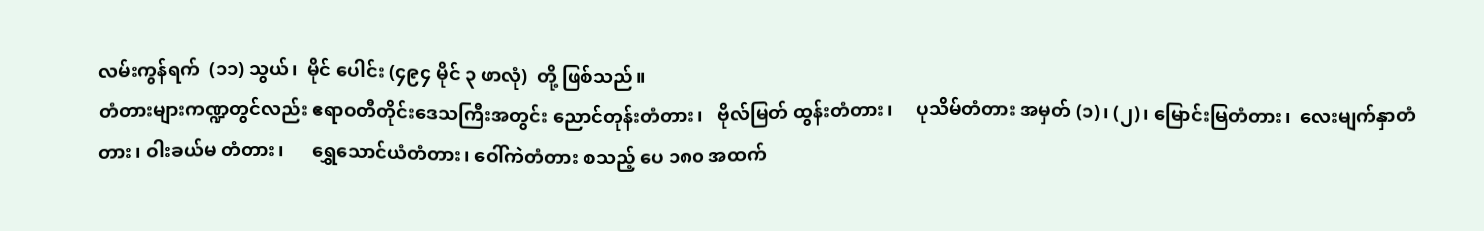လမ်းကွန်ရက်  (၁၁) သွယ်၊  မိုင် ပေါင်း (၄၉၄ မိုင် ၃ ဖာလုံ)  တို့ ဖြစ်သည်။
တံတားများကဏ္ဍတွင်လည်း ဧရာဝတီတိုင်းဒေသကြီးအတွင်း ညောင်တုန်းတံတား၊   ဗိုလ်မြတ် ထွန်းတံတား၊     ပုသိမ်တံတား အမှတ် (၁)၊ (၂)၊ မြောင်းမြတံတား၊  လေးမျက်နှာတံတား၊ ဝါးခယ်မ တံတား၊      ရွှေသောင်ယံတံတား၊ ဝေါ်ကဲတံတား စသည့် ပေ ၁၈၀ အထက်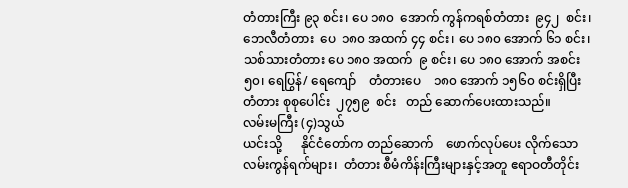တံတားကြီး ၉၃ စင်း၊ ပေ ၁၈၀  အောက် ကွန်ကရစ်တံတား  ၉၄၂  စင်း၊  ဘေလီတံတား  ပေ  ၁၈၀ အထက် ၄၄ စင်း၊ ပေ ၁၈၀ အောက် ၆၁ စင်း၊ သစ်သားတံတား ပေ ၁၈၀ အထက်  ၉ စင်း၊ ပေ ၁၈၀ အောက် အစင်း ၅၀၊ ရေပြွန်/ ရေကျော်    တံတားပေ    ၁၈၀ အောက် ၁၅၆၀ စင်းရှိပြီး တံတား စုစုပေါင်း  ၂၇၅၉  စင်း   တည် ဆောက်ပေးထားသည်။
လမ်းမကြီး (၄)သွယ်
ယင်းသို့      နိုင်ငံတော်က တည်ဆောက်    ဖောက်လုပ်ပေး လိုက်သော     လမ်းကွန်ရက်များ၊  တံတား စီမံကိန်းကြီးများနှင့်အတူ ဧရာဝတီတိုင်း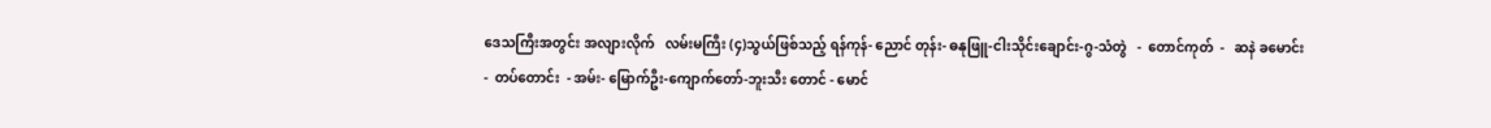ဒေသကြီးအတွင်း အလျားလိုက်   လမ်းမကြီး (၄)သွယ်ဖြစ်သည့် ရန်ကုန်- ညောင် တုန်း- ဓနုဖြူ-ငါးသိုင်းချောင်း-ဂွ-သံတွဲ   -  တောင်ကုတ်  -   ဆနဲ ခမောင်း  -  တပ်တောင်း  - အမ်း- မြောက်ဦး-ကျောက်တော်-ဘူးသီး တောင် - မောင်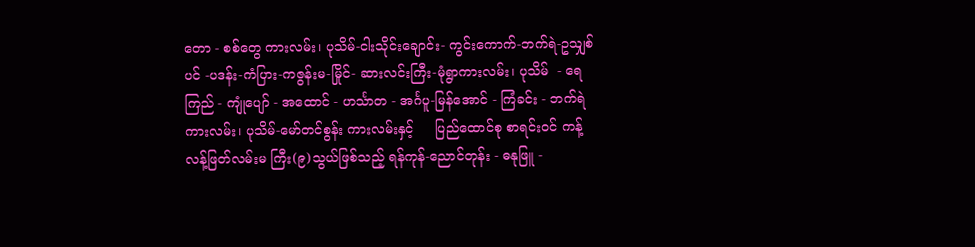တော - စစ်တွေ ကားလမ်း၊ ပုသိမ်-ငါးသိုင်းချောင်း- ကွင်းကောက်-ဘက်ရဲ-ဥသျှစ်ပင် -ပဒန်း-ကံပြား-ကဇွန်းမ-မြိုင်- ဆားလင်းကြီး-မုံရွာကားလမ်း၊ ပုသိမ်  - ရေကြည် - ကျုံပျော် - အထောင် - ဟင်္သာတ - အင်္ဂပူ-မြန်အောင် - ကြံခင်း - ဘက်ရဲ ကားလမ်း၊ ပုသိမ်-မော်တင်စွန်း ကားလမ်းနှင့်     ပြည်ထောင်စု စာရင်းဝင် ကန့်လန့်ဖြတ်လမ်းမ ကြီး(၉)သွယ်ဖြစ်သည့် ရန်ကုန်-ညောင်တုန်း - ဓနုဖြူ -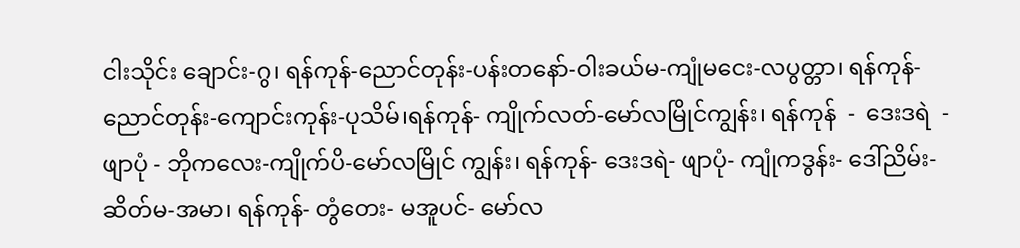ငါးသိုင်း ချောင်း-ဂွ၊ ရန်ကုန်-ညောင်တုန်း-ပန်းတနော်-ဝါးခယ်မ-ကျုံမငေး-လပွတ္တာ၊ ရန်ကုန်-ညောင်တုန်း-ကျောင်းကုန်း-ပုသိမ်၊ရန်ကုန်- ကျိုက်လတ်-မော်လမြိုင်ကျွန်း၊ ရန်ကုန်  -  ဒေးဒရဲ  -  ဖျာပုံ - ဘိုကလေး-ကျိုက်ပိ-မော်လမြိုင် ကျွန်း၊ ရန်ကုန်- ဒေးဒရဲ- ဖျာပုံ- ကျုံကဒွန်း- ဒေါ်ညိမ်း- ဆိတ်မ-အမာ၊ ရန်ကုန်- တွံတေး- မအူပင်- မော်လ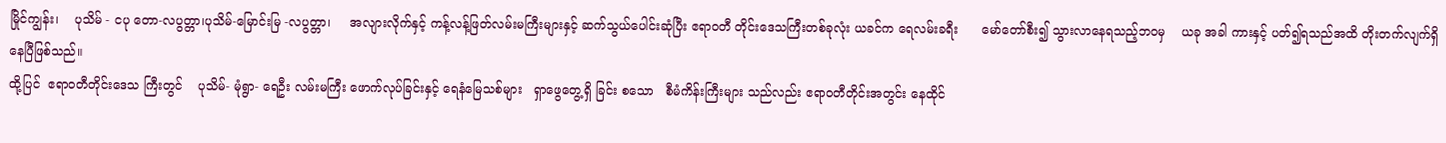မြိုင်ကျွန်း၊    ပုသိမ် - ငပု တော-လပွတ္တာ၊ပုသိမ်-မြောင်းမြ -လပွတ္တာ၊     အလျားလိုက်နှင့် ကန့်လန့်ဖြတ်လမ်းမကြီးများနှင့် ဆက်သွယ်ပေါင်းဆုံပြီး ဧရာဝတီ တိုင်းဒေသကြီးတစ်ခုလုံး ယခင်က ရေလမ်းခရီး      မော်တော်စီး၍ သွားလာနေရသည့်ဘဝမှ    ယခု အခါ ကားနှင့် ပတ်၍ရသည်အထိ တိုးတက်လျက်ရှိနေပြီဖြစ်သည်။
ထို့ပြင်  ဧရာဝတီတိုင်းဒေသ ကြီးတွင်    ပုသိမ်- မုံရွာ- ရေဦး လမ်းမကြီး ဖောက်လုပ်ခြင်းနှင့် ရေနံမြေသစ်များ   ရှာဖွေတွေ့ရှိ ခြင်း စသော   စီမံကိန်းကြီးများ သည်လည်း ဧရာဝတီတိုင်းအတွင်း နေထိုင်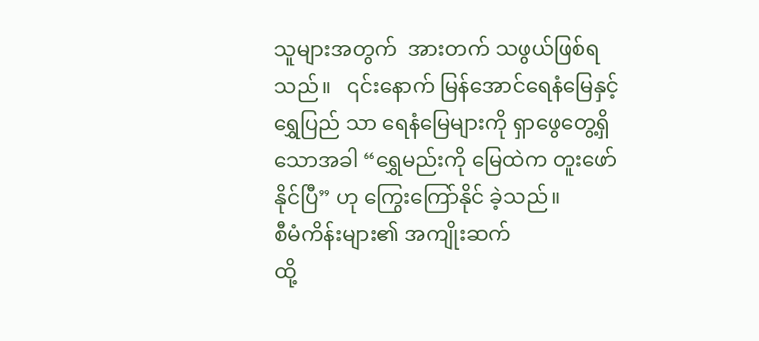သူများအတွက်  အားတက် သဖွယ်ဖြစ်ရသည်။   ၎င်းနောက် မြန်အောင်ရေနံမြေနှင့်  ရွှေပြည် သာ ရေနံမြေများကို ရှာဖွေတွေ့ရှိ သောအခါ “ရွှေမည်းကို မြေထဲက တူးဖော်နိုင်ပြီ” ဟု ကြွေးကြော်နိုင် ခဲ့သည်။
စီမံကိန်းများ၏ အကျိုးဆက်
ထို့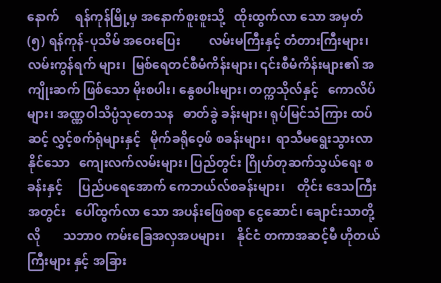နောက်     ရန်ကုန်မြို့မှ အနောက်စူးစူးသို့   ထိုးထွက်လာ သော အမှတ် (၅) ရန်ကုန်-ပုသိမ် အဝေးပြေး         လမ်းမကြီးနှင့် တံတားကြီးများ၊ လမ်းကွန်ရက် များ၊  မြစ်ရေတင်စီမံကိန်းများ၊ ၎င်းစီမံကိန်းများ၏ အကျိုးဆက် ဖြစ်သော မိုးစပါး၊ နွေစပါးများ၊ တက္ကသိုလ်နှင့်   ကောလိပ်များ၊ အဏ္ဏဝါသိပ္ပံသုတေသန   ဓာတ်ခွဲ ခန်းများ၊ ရုပ်မြင်သံကြား ထပ်ဆင့် လွှင့်စက်ရုံများနှင့်   မိုက်ခရိုဝေ့ဖ် စခန်းများ၊  ရာသီမရွေးသွားလာ နိုင်သော   ကျေးလက်လမ်းများ၊ ပြည်တွင်း ဂြိုဟ်တုဆက်သွယ်ရေး စခန်းနှင့်     ပြည်ပရေအောက် ကေဘယ်လ်စခန်းများ၊    တိုင်း ဒေသကြီးအတွင်း   ပေါ်ထွက်လာ သော အပန်းဖြေစရာ ငွေဆောင်၊ ချောင်းသာတို့လို       သဘာဝ ကမ်းခြေအလှအပများ၊    နိုင်ငံ တကာအဆင့်မီ ဟိုတယ်ကြီးများ နှင့် အခြား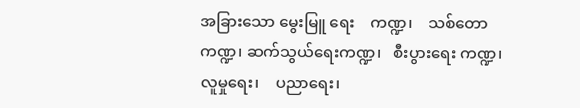အခြားသော မွေးမြူ ရေး    ကဏ္ဍ၊    သစ်တောကဏ္ဍ၊ ဆက်သွယ်ရေးကဏ္ဍ၊   စီးပွားရေး ကဏ္ဍ၊    လူမှုရေး၊    ပညာရေး၊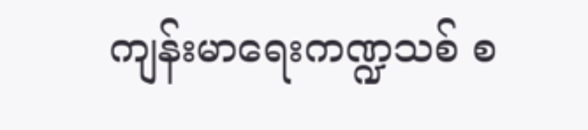ကျန်းမာရေးကဏ္ဍသစ် စ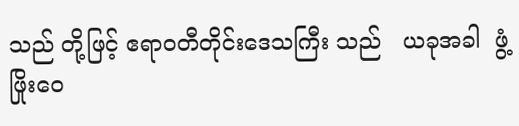သည် တို့ဖြင့် ဧရာဝတီတိုင်းဒေသကြီး သည်   ယခုအခါ  ဖွံ့ဖြိုးဝေ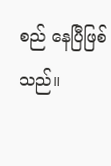စည် နေပြီဖြစ်သည်။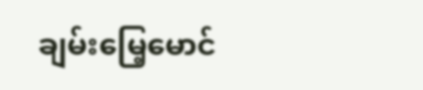ချမ်းမြေ့မောင်